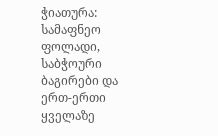ჭიათურა: სამაფნეო ფოლადი, საბჭოური ბაგირები და ერთ-ერთი ყველაზე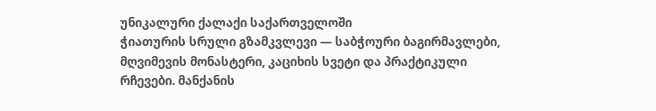უნიკალური ქალაქი საქართველოში
ჭიათურის სრული გზამკვლევი — საბჭოური ბაგირმავლები, მღვიმევის მონასტერი, კაციხის სვეტი და პრაქტიკული რჩევები. მანქანის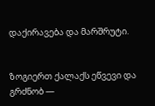დაქირავება და მარშრუტი.


ზოგიერთ ქალაქს ეწვევი და გრძნობ —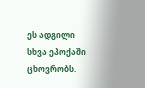ეს ადგილი სხვა ეპოქაში ცხოვრობს.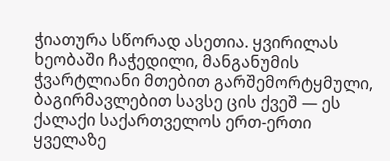ჭიათურა სწორად ასეთია. ყვირილას ხეობაში ჩაჭედილი, მანგანუმის ჭვარტლიანი მთებით გარშემორტყმული, ბაგირმავლებით სავსე ცის ქვეშ — ეს ქალაქი საქართველოს ერთ-ერთი ყველაზე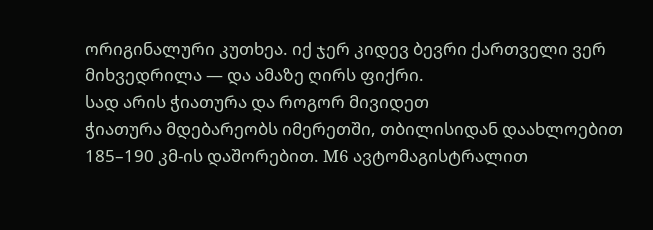ორიგინალური კუთხეა. იქ ჯერ კიდევ ბევრი ქართველი ვერ მიხვედრილა — და ამაზე ღირს ფიქრი.
სად არის ჭიათურა და როგორ მივიდეთ
ჭიათურა მდებარეობს იმერეთში, თბილისიდან დაახლოებით 185–190 კმ-ის დაშორებით. M6 ავტომაგისტრალით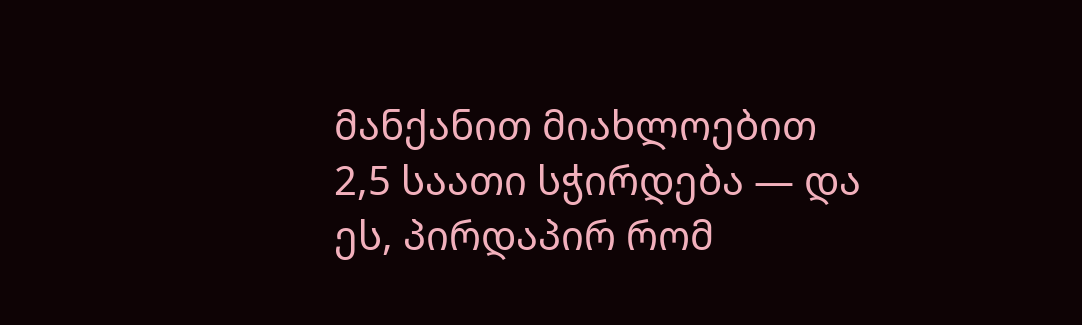მანქანით მიახლოებით 2,5 საათი სჭირდება — და ეს, პირდაპირ რომ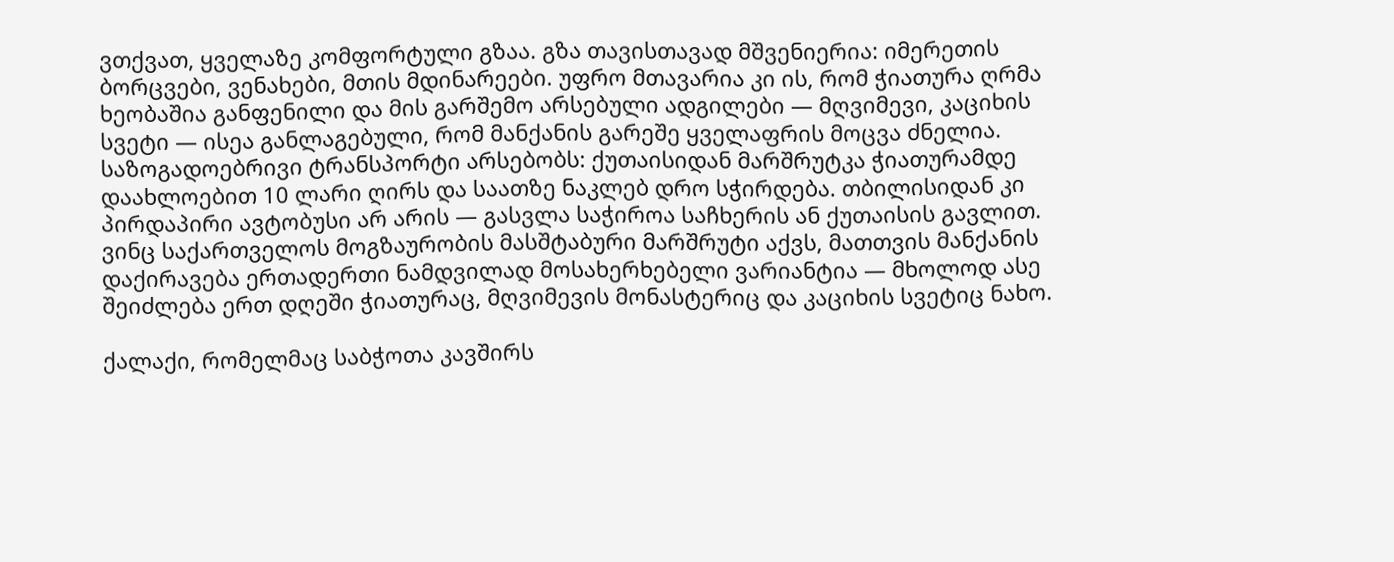ვთქვათ, ყველაზე კომფორტული გზაა. გზა თავისთავად მშვენიერია: იმერეთის ბორცვები, ვენახები, მთის მდინარეები. უფრო მთავარია კი ის, რომ ჭიათურა ღრმა ხეობაშია განფენილი და მის გარშემო არსებული ადგილები — მღვიმევი, კაციხის სვეტი — ისეა განლაგებული, რომ მანქანის გარეშე ყველაფრის მოცვა ძნელია.
საზოგადოებრივი ტრანსპორტი არსებობს: ქუთაისიდან მარშრუტკა ჭიათურამდე დაახლოებით 10 ლარი ღირს და საათზე ნაკლებ დრო სჭირდება. თბილისიდან კი პირდაპირი ავტობუსი არ არის — გასვლა საჭიროა საჩხერის ან ქუთაისის გავლით. ვინც საქართველოს მოგზაურობის მასშტაბური მარშრუტი აქვს, მათთვის მანქანის დაქირავება ერთადერთი ნამდვილად მოსახერხებელი ვარიანტია — მხოლოდ ასე შეიძლება ერთ დღეში ჭიათურაც, მღვიმევის მონასტერიც და კაციხის სვეტიც ნახო.

ქალაქი, რომელმაც საბჭოთა კავშირს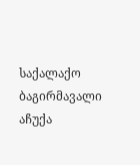საქალაქო ბაგირმავალი აჩუქა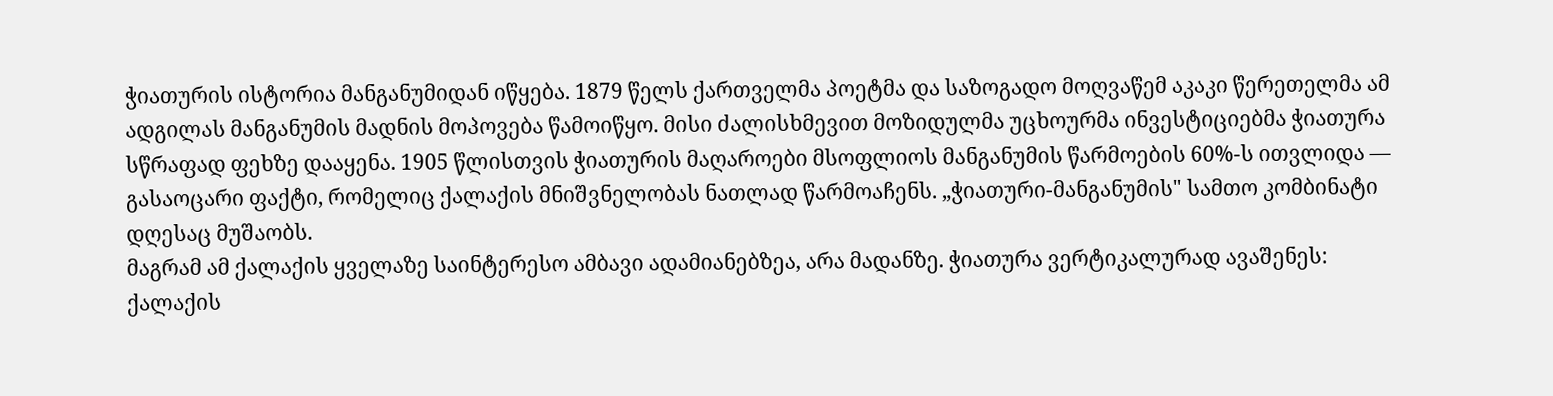ჭიათურის ისტორია მანგანუმიდან იწყება. 1879 წელს ქართველმა პოეტმა და საზოგადო მოღვაწემ აკაკი წერეთელმა ამ ადგილას მანგანუმის მადნის მოპოვება წამოიწყო. მისი ძალისხმევით მოზიდულმა უცხოურმა ინვესტიციებმა ჭიათურა სწრაფად ფეხზე დააყენა. 1905 წლისთვის ჭიათურის მაღაროები მსოფლიოს მანგანუმის წარმოების 60%-ს ითვლიდა — გასაოცარი ფაქტი, რომელიც ქალაქის მნიშვნელობას ნათლად წარმოაჩენს. „ჭიათური-მანგანუმის" სამთო კომბინატი დღესაც მუშაობს.
მაგრამ ამ ქალაქის ყველაზე საინტერესო ამბავი ადამიანებზეა, არა მადანზე. ჭიათურა ვერტიკალურად ავაშენეს: ქალაქის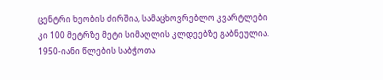ცენტრი ხეობის ძირშია, სამაცხოვრებლო კვარტლები კი 100 მეტრზე მეტი სიმაღლის კლდეებზე გაბნეულია. 1950-იანი წლების საბჭოთა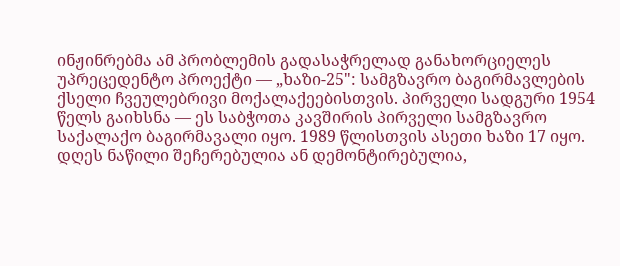ინჟინრებმა ამ პრობლემის გადასაჭრელად განახორციელეს უპრეცედენტო პროექტი — „ხაზი-25": სამგზავრო ბაგირმავლების ქსელი ჩვეულებრივი მოქალაქეებისთვის. პირველი სადგური 1954 წელს გაიხსნა — ეს საბჭოთა კავშირის პირველი სამგზავრო საქალაქო ბაგირმავალი იყო. 1989 წლისთვის ასეთი ხაზი 17 იყო.
დღეს ნაწილი შეჩერებულია ან დემონტირებულია,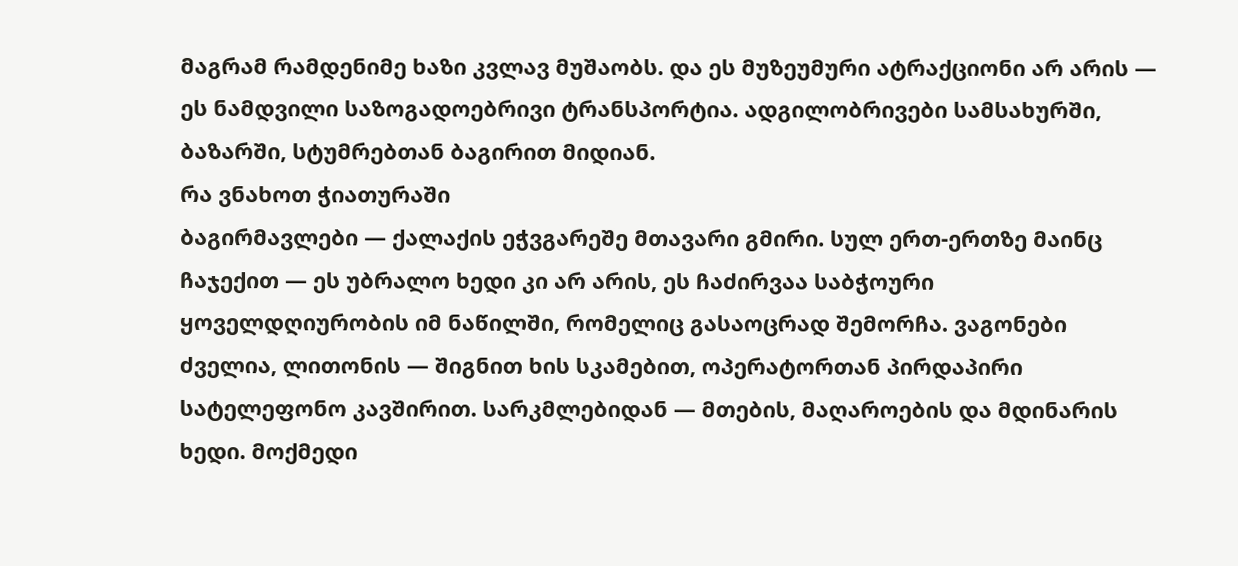მაგრამ რამდენიმე ხაზი კვლავ მუშაობს. და ეს მუზეუმური ატრაქციონი არ არის — ეს ნამდვილი საზოგადოებრივი ტრანსპორტია. ადგილობრივები სამსახურში, ბაზარში, სტუმრებთან ბაგირით მიდიან.
რა ვნახოთ ჭიათურაში
ბაგირმავლები — ქალაქის ეჭვგარეშე მთავარი გმირი. სულ ერთ-ერთზე მაინც ჩაჯექით — ეს უბრალო ხედი კი არ არის, ეს ჩაძირვაა საბჭოური ყოველდღიურობის იმ ნაწილში, რომელიც გასაოცრად შემორჩა. ვაგონები ძველია, ლითონის — შიგნით ხის სკამებით, ოპერატორთან პირდაპირი სატელეფონო კავშირით. სარკმლებიდან — მთების, მაღაროების და მდინარის ხედი. მოქმედი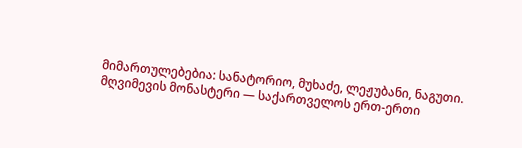მიმართულებებია: სანატორიო, მუხაძე, ლეჟუბანი, ნაგუთი.
მღვიმევის მონასტერი — საქართველოს ერთ-ერთი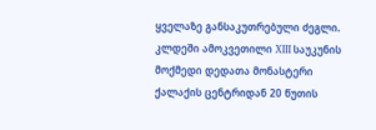ყველაზე განსაკუთრებული ძეგლი. კლდეში ამოკვეთილი XIII საუკუნის მოქმედი დედათა მონასტერი ქალაქის ცენტრიდან 20 წუთის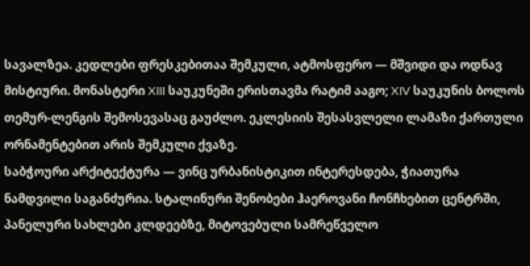სავალზეა. კედლები ფრესკებითაა შემკული, ატმოსფერო — მშვიდი და ოდნავ მისტიური. მონასტერი XIII საუკუნეში ერისთავმა რატიმ ააგო; XIV საუკუნის ბოლოს თემურ-ლენგის შემოსევასაც გაუძლო. ეკლესიის შესასვლელი ლამაზი ქართული ორნამენტებით არის შემკული ქვაზე.
საბჭოური არქიტექტურა — ვინც ურბანისტიკით ინტერესდება, ჭიათურა ნამდვილი საგანძურია. სტალინური შენობები ჰაეროვანი ჩონჩხებით ცენტრში, პანელური სახლები კლდეებზე, მიტოვებული სამრეწველო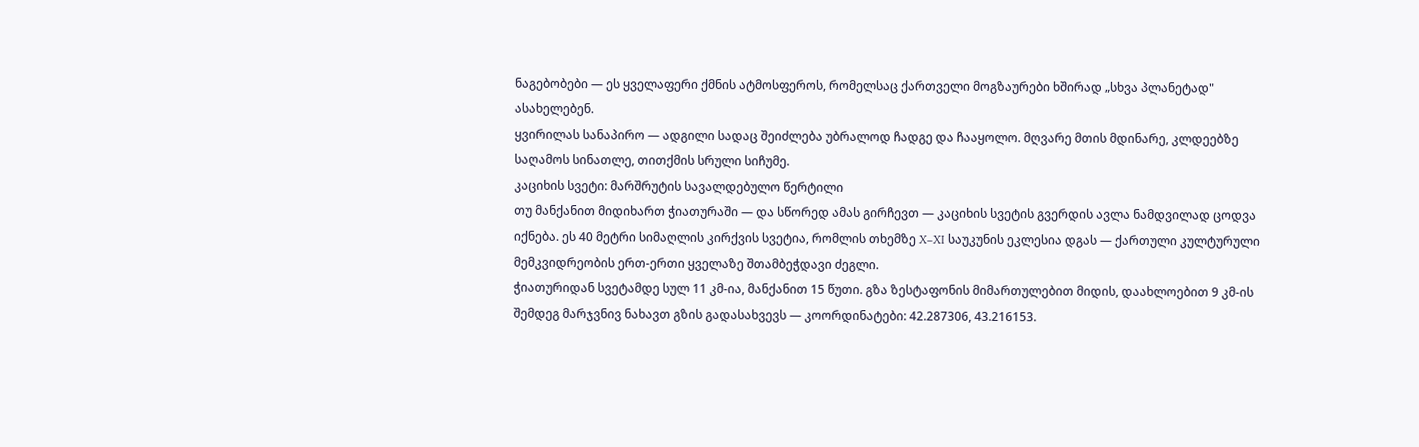ნაგებობები — ეს ყველაფერი ქმნის ატმოსფეროს, რომელსაც ქართველი მოგზაურები ხშირად „სხვა პლანეტად" ასახელებენ.
ყვირილას სანაპირო — ადგილი სადაც შეიძლება უბრალოდ ჩადგე და ჩააყოლო. მღვარე მთის მდინარე, კლდეებზე საღამოს სინათლე, თითქმის სრული სიჩუმე.
კაციხის სვეტი: მარშრუტის სავალდებულო წერტილი
თუ მანქანით მიდიხართ ჭიათურაში — და სწორედ ამას გირჩევთ — კაციხის სვეტის გვერდის ავლა ნამდვილად ცოდვა იქნება. ეს 40 მეტრი სიმაღლის კირქვის სვეტია, რომლის თხემზე X–XI საუკუნის ეკლესია დგას — ქართული კულტურული მემკვიდრეობის ერთ-ერთი ყველაზე შთამბეჭდავი ძეგლი.
ჭიათურიდან სვეტამდე სულ 11 კმ-ია, მანქანით 15 წუთი. გზა ზესტაფონის მიმართულებით მიდის, დაახლოებით 9 კმ-ის შემდეგ მარჯვნივ ნახავთ გზის გადასახვევს — კოორდინატები: 42.287306, 43.216153.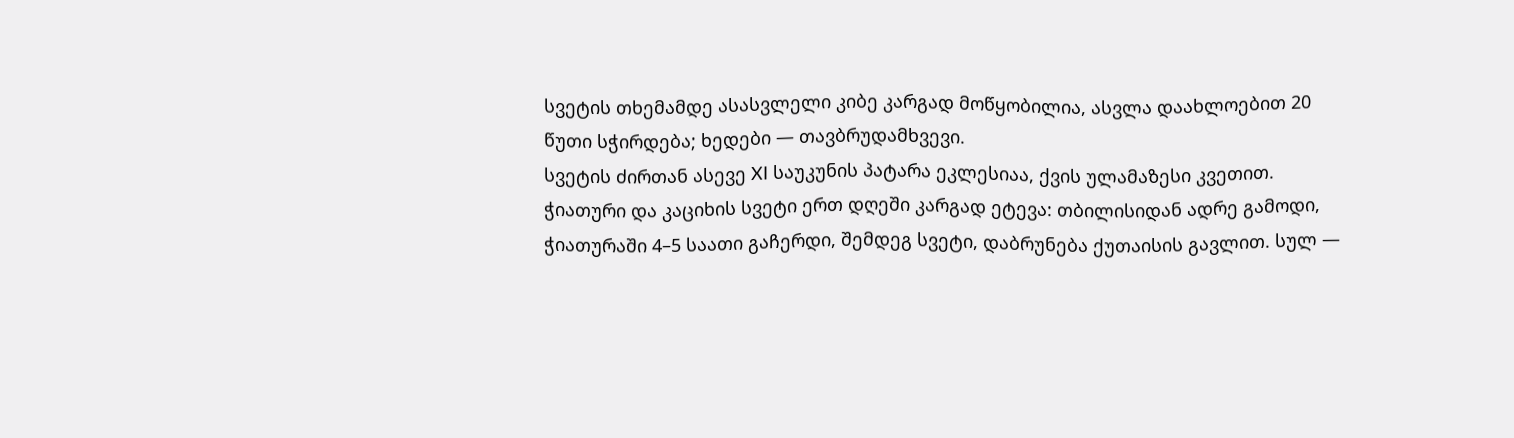სვეტის თხემამდე ასასვლელი კიბე კარგად მოწყობილია, ასვლა დაახლოებით 20 წუთი სჭირდება; ხედები — თავბრუდამხვევი.
სვეტის ძირთან ასევე XI საუკუნის პატარა ეკლესიაა, ქვის ულამაზესი კვეთით.
ჭიათური და კაციხის სვეტი ერთ დღეში კარგად ეტევა: თბილისიდან ადრე გამოდი, ჭიათურაში 4–5 საათი გაჩერდი, შემდეგ სვეტი, დაბრუნება ქუთაისის გავლით. სულ —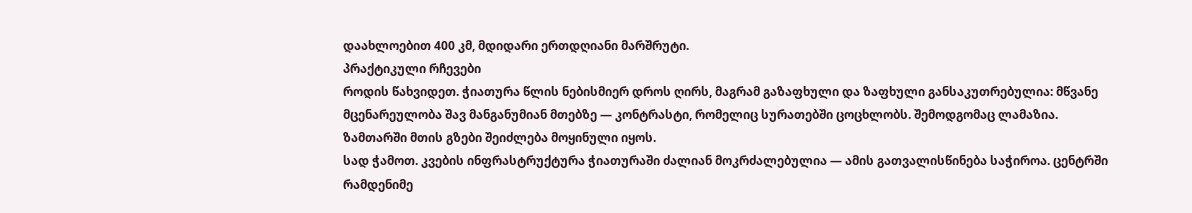დაახლოებით 400 კმ, მდიდარი ერთდღიანი მარშრუტი.
პრაქტიკული რჩევები
როდის წახვიდეთ. ჭიათურა წლის ნებისმიერ დროს ღირს, მაგრამ გაზაფხული და ზაფხული განსაკუთრებულია: მწვანე მცენარეულობა შავ მანგანუმიან მთებზე — კონტრასტი, რომელიც სურათებში ცოცხლობს. შემოდგომაც ლამაზია. ზამთარში მთის გზები შეიძლება მოყინული იყოს.
სად ჭამოთ. კვების ინფრასტრუქტურა ჭიათურაში ძალიან მოკრძალებულია — ამის გათვალისწინება საჭიროა. ცენტრში რამდენიმე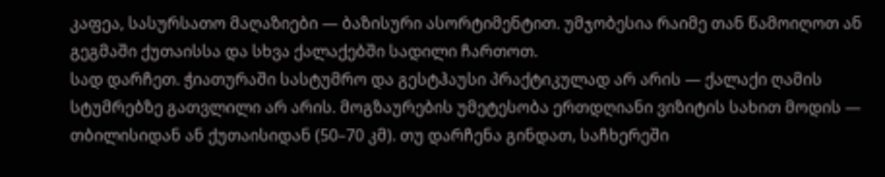კაფეა, სასურსათო მაღაზიები — ბაზისური ასორტიმენტით. უმჯობესია რაიმე თან წამოიღოთ ან გეგმაში ქუთაისსა და სხვა ქალაქებში სადილი ჩართოთ.
სად დარჩეთ. ჭიათურაში სასტუმრო და გესტჰაუსი პრაქტიკულად არ არის — ქალაქი ღამის სტუმრებზე გათვლილი არ არის. მოგზაურების უმეტესობა ერთდღიანი ვიზიტის სახით მოდის — თბილისიდან ან ქუთაისიდან (50–70 კმ). თუ დარჩენა გინდათ, საჩხერეში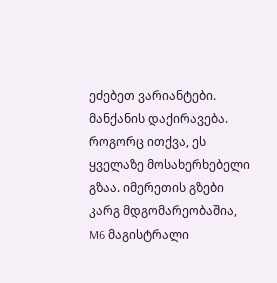ეძებეთ ვარიანტები.
მანქანის დაქირავება. როგორც ითქვა, ეს ყველაზე მოსახერხებელი გზაა. იმერეთის გზები კარგ მდგომარეობაშია, M6 მაგისტრალი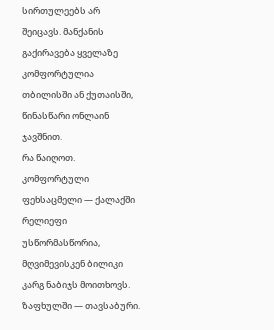სირთულეებს არ შეიცავს. მანქანის გაქირავება ყველაზე კომფორტულია თბილისში ან ქუთაისში, წინასწარი ონლაინ ჯავშნით.
რა წაიღოთ. კომფორტული ფეხსაცმელი — ქალაქში რელიეფი უსწორმასწორია, მღვიმევისკენ ბილიკი კარგ ნაბიჯს მოითხოვს. ზაფხულში — თავსაბური.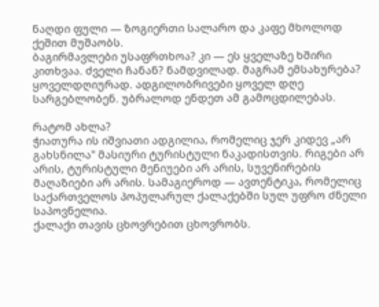ნაღდი ფული — ზოგიერთი სალარო და კაფე მხოლოდ ქეშით მუშაობს.
ბაგირმავლები უსაფრთხოა? კი — ეს ყველაზე ხშირი კითხვაა. ძველი ჩანან? ნამდვილად. მაგრამ ემსახურება? ყოველდღიურად. ადგილობრივები ყოველ დღე სარგებლობენ. უბრალოდ ენდეთ ამ გამოცდილებას.

რატომ ახლა?
ჭიათურა ის იშვიათი ადგილია, რომელიც ჯერ კიდევ „არ გახსნილა" მასიური ტურისტული ნაკადისთვის. რიგები არ არის, ტურისტული მენიუები არ არის, სუვენირების მაღაზიები არ არის. სამაგიეროდ — ავთენტიკა, რომელიც საქართველოს პოპულარულ ქალაქებში სულ უფრო ძნელი საპოვნელია.
ქალაქი თავის ცხოვრებით ცხოვრობს.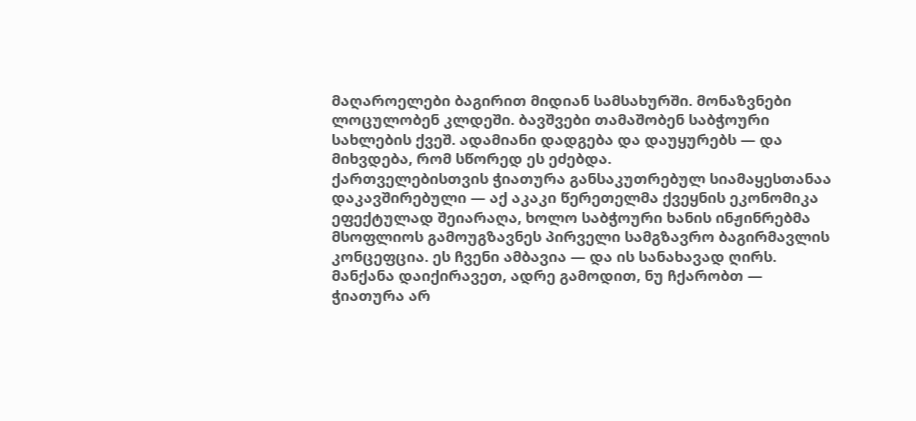მაღაროელები ბაგირით მიდიან სამსახურში. მონაზვნები ლოცულობენ კლდეში. ბავშვები თამაშობენ საბჭოური სახლების ქვეშ. ადამიანი დადგება და დაუყურებს — და მიხვდება, რომ სწორედ ეს ეძებდა.
ქართველებისთვის ჭიათურა განსაკუთრებულ სიამაყესთანაა დაკავშირებული — აქ აკაკი წერეთელმა ქვეყნის ეკონომიკა ეფექტულად შეიარაღა, ხოლო საბჭოური ხანის ინჟინრებმა მსოფლიოს გამოუგზავნეს პირველი სამგზავრო ბაგირმავლის კონცეფცია. ეს ჩვენი ამბავია — და ის სანახავად ღირს.
მანქანა დაიქირავეთ, ადრე გამოდით, ნუ ჩქარობთ — ჭიათურა არ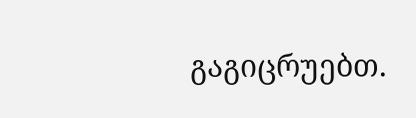გაგიცრუებთ.